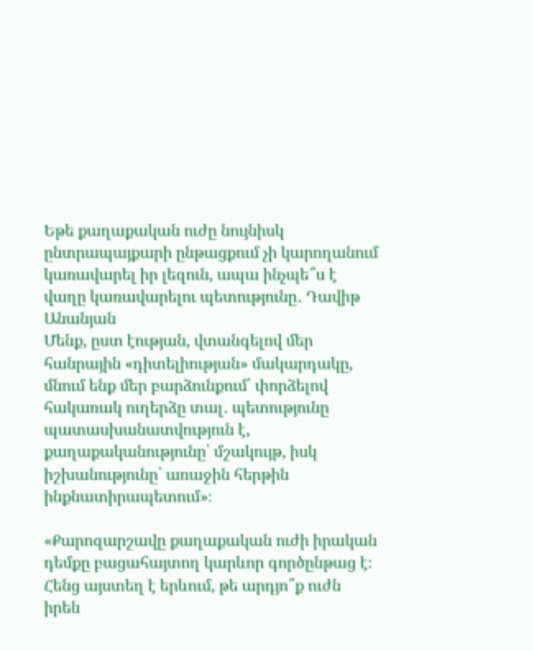Եթե քաղաքական ուժը նույնիսկ ընտրապայքարի ընթացքում չի կարողանում կառավարել իր լեզուն, ապա ինչպե՞ս է վաղը կառավարելու պետությունը․ Դավիթ Անանյան
Մենք, ըստ էության, վտանգելով մեր հանրային «դիտելիության» մակարդակը, մնում ենք մեր բարձունքում՝ փորձելով հակառակ ուղերձը տալ․ պետությունը պատասխանատվություն է, քաղաքականությունը՝ մշակույթ, իսկ իշխանությունը՝ առաջին հերթին ինքնատիրապետում»։

«Քարոզարշավը քաղաքական ուժի իրական դեմքը բացահայտող կարևոր գործընթաց է։
Հենց այստեղ է երևում, թե արդյո՞ք ուժն իրեն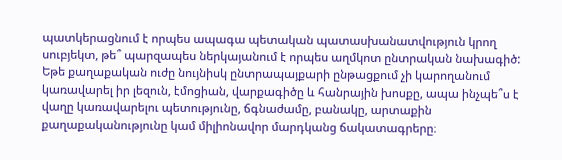պատկերացնում է որպես ապագա պետական պատասխանատվություն կրող սուբյեկտ, թե՞ պարզապես ներկայանում է որպես աղմկոտ ընտրական նախագիծ:
Եթե քաղաքական ուժը նույնիսկ ընտրապայքարի ընթացքում չի կարողանում կառավարել իր լեզուն, էմոցիան, վարքագիծը և հանրային խոսքը, ապա ինչպե՞ս է վաղը կառավարելու պետությունը, ճգնաժամը, բանակը, արտաքին քաղաքականությունը կամ միլիոնավոր մարդկանց ճակատագրերը։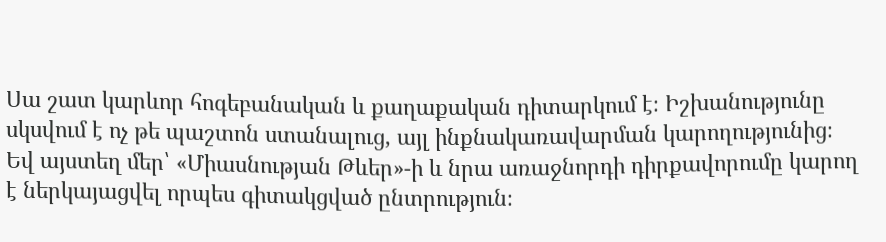Սա շատ կարևոր հոգեբանական և քաղաքական դիտարկում է։ Իշխանությունը սկսվում է ոչ թե պաշտոն ստանալուց, այլ ինքնակառավարման կարողությունից։ Եվ այստեղ մեր՝ «Միասնության Թևեր»-ի և նրա առաջնորդի դիրքավորումը կարող է ներկայացվել որպես գիտակցված ընտրություն։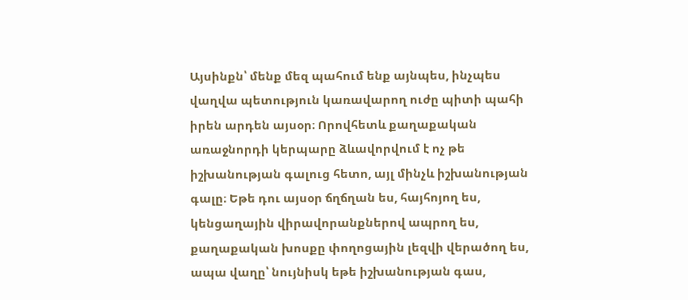Այսինքն՝ մենք մեզ պահում ենք այնպես, ինչպես վաղվա պետություն կառավարող ուժը պիտի պահի իրեն արդեն այսօր։ Որովհետև քաղաքական առաջնորդի կերպարը ձևավորվում է ոչ թե իշխանության գալուց հետո, այլ մինչև իշխանության գալը։ Եթե դու այսօր ճղճղան ես, հայհոյող ես, կենցաղային վիրավորանքներով ապրող ես, քաղաքական խոսքը փողոցային լեզվի վերածող ես, ապա վաղը՝ նույնիսկ եթե իշխանության գաս,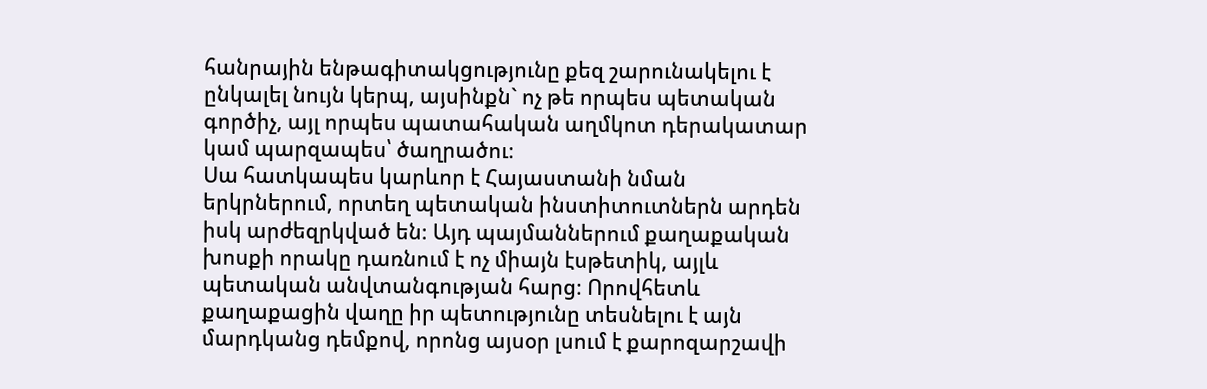հանրային ենթագիտակցությունը քեզ շարունակելու է ընկալել նույն կերպ, այսինքն` ոչ թե որպես պետական գործիչ, այլ որպես պատահական աղմկոտ դերակատար կամ պարզապես՝ ծաղրածու։
Սա հատկապես կարևոր է Հայաստանի նման երկրներում, որտեղ պետական ինստիտուտներն արդեն իսկ արժեզրկված են։ Այդ պայմաններում քաղաքական խոսքի որակը դառնում է ոչ միայն էսթետիկ, այլև պետական անվտանգության հարց։ Որովհետև քաղաքացին վաղը իր պետությունը տեսնելու է այն մարդկանց դեմքով, որոնց այսօր լսում է քարոզարշավի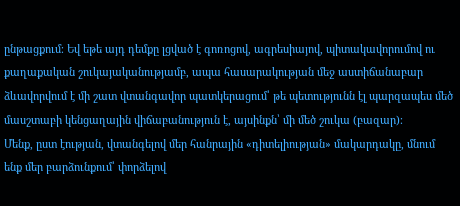ընթացքում։ Եվ եթե այդ դեմքը լցված է գոռոցով, ագրեսիայով, պիտակավորումով ու քաղաքական շուկայականությամբ, ապա հասարակության մեջ աստիճանաբար ձևավորվում է մի շատ վտանգավոր պատկերացում՝ թե պետությունն էլ պարզապես մեծ մասշտաբի կենցաղային վիճաբանություն է, այսինքն՝ մի մեծ շուկա (բազար)։
Մենք, ըստ էության, վտանգելով մեր հանրային «դիտելիության» մակարդակը, մնում ենք մեր բարձունքում՝ փորձելով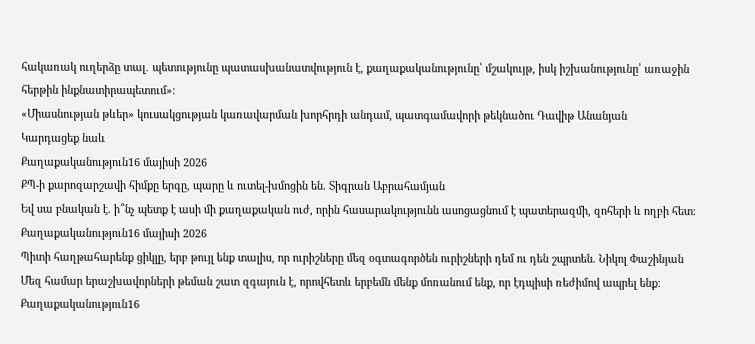հակառակ ուղերձը տալ․ պետությունը պատասխանատվություն է, քաղաքականությունը՝ մշակույթ, իսկ իշխանությունը՝ առաջին հերթին ինքնատիրապետում»։
«Միասնության թևեր» կուսակցության կառավարման խորհրդի անդամ, պատգամավորի թեկնածու Դավիթ Անանյան
Կարդացեք նաև
Քաղաքականություն16 մայիսի 2026
ՔՊ-ի քարոզարշավի հիմքը երգը, պարը և ուտել-խմոցին են. Տիգրան Աբրահամյան
Եվ սա բնական է. ի՞նչ պետք է ասի մի քաղաքական ուժ, որին հասարակությունն ասոցացնում է պատերազմի, զոհերի և ողբի հետ։
Քաղաքականություն16 մայիսի 2026
Պիտի հաղթահարենք ցիկլը, երբ թույլ ենք տալիս, որ ուրիշները մեզ օգտագործեն ուրիշների դեմ ու դեն շպրտեն. Նիկոլ Փաշինյան
Մեզ համար երաշխավորների թեման շատ զգայուն է, որովհետև երբեմն մենք մոռանում ենք, որ էդպիսի ռեժիմով ապրել ենք։
Քաղաքականություն16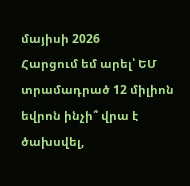մայիսի 2026
Հարցում եմ արել՝ ԵՄ տրամադրած 12 միլիոն եվրոն ինչի՞ վրա է ծախսվել,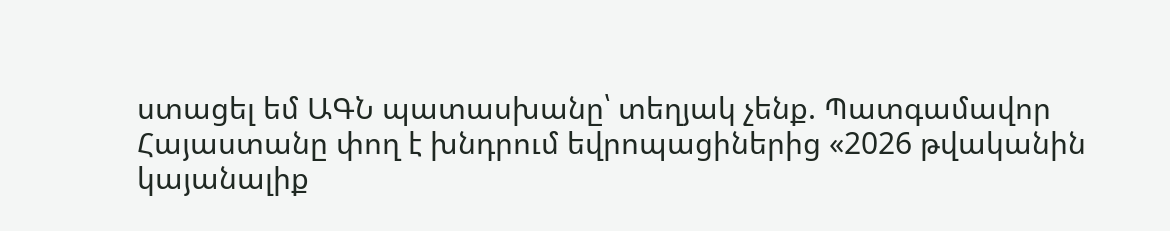ստացել եմ ԱԳՆ պատասխանը՝ տեղյակ չենք. Պատգամավոր
Հայաստանը փող է խնդրում եվրոպացիներից «2026 թվականին կայանալիք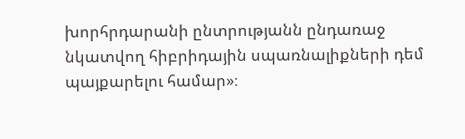խորհրդարանի ընտրությանն ընդառաջ նկատվող հիբրիդային սպառնալիքների դեմ պայքարելու համար»։